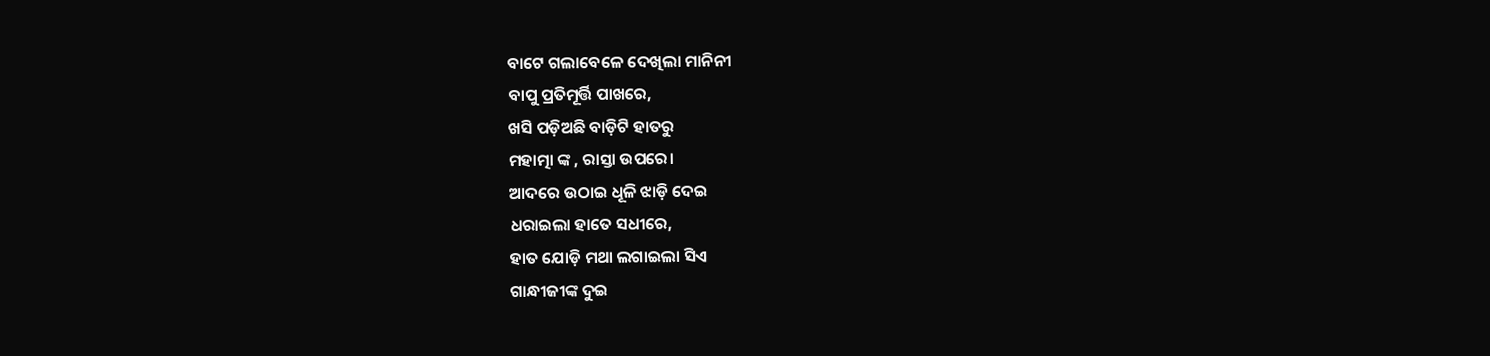ବାଟେ ଗଲାବେଳେ ଦେଖିଲା ମାନିନୀ
ବାପୁ ପ୍ରତିମୂର୍ତ୍ତି ପାଖରେ,
ଖସି ପଡ଼ିଅଛି ବାଡ଼ିଟି ହାତରୁ
ମହାତ୍ମା ଙ୍କ , ରାସ୍ତା ଉପରେ।
ଆଦରେ ଉଠାଇ ଧୂଳି ଝାଡ଼ି ଦେଇ
ଧରାଇଲା ହାତେ ସଧୀରେ,
ହାତ ଯୋଡ଼ି ମଥା ଲଗାଇଲା ସିଏ
ଗାନ୍ଧୀଜୀଙ୍କ ଦୁଇ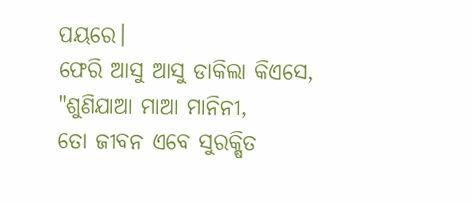ପୟରେ।
ଫେରି ଆସୁ ଆସୁ ଡାକିଲା କିଏସେ,
"ଶୁଣିଯାଆ ମାଆ ମାନିନୀ,
ତୋ ଜୀବନ ଏବେ ସୁରକ୍ଷିତ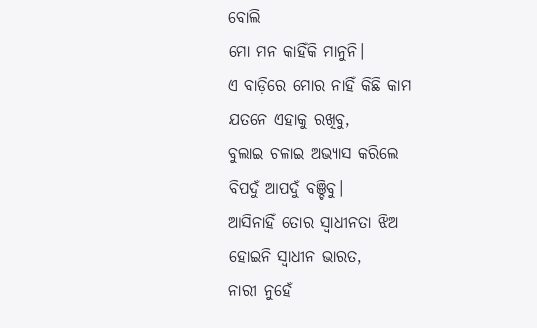ବୋଲି
ମୋ ମନ କାହିଁକି ମାନୁନି।
ଏ ବାଡ଼ିରେ ମୋର ନାହିଁ କିଛି କାମ
ଯତନେ ଏହାକୁ ରଖିବୁ,
ବୁଲାଇ ଚଳାଇ ଅଭ୍ୟାସ କରିଲେ
ବିପଦୁଁ ଆପଦୁଁ ବଞ୍ଚିବୁ।
ଆସିନାହିଁ ତୋର ସ୍ବାଧୀନତା ଝିଅ
ହୋଇନି ସ୍ବାଧୀନ ଭାରତ,
ନାରୀ ନୁହେଁ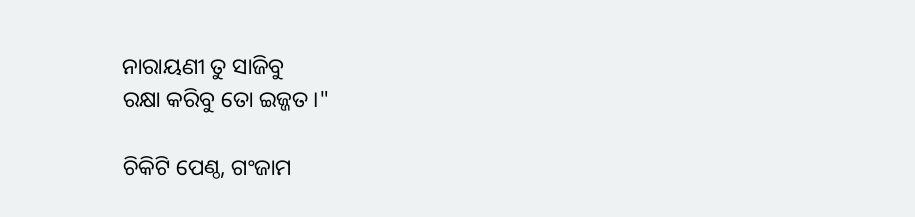ନାରାୟଣୀ ତୁ ସାଜିବୁ
ରକ୍ଷା କରିବୁ ତୋ ଇଜ୍ଜତ।"

ଚିକିଟି ପେଣ୍ଠ, ଗଂଜାମ